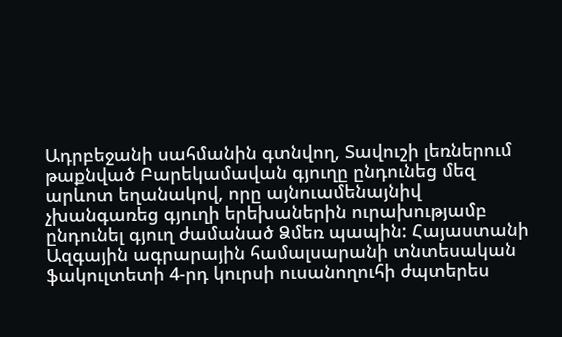Ադրբեջանի սահմանին գտնվող, Տավուշի լեռներում թաքնված Բարեկամավան գյուղը ընդունեց մեզ արևոտ եղանակով, որը այնուամենայնիվ չխանգառեց գյուղի երեխաներին ուրախությամբ ընդունել գյուղ ժամանած Ձմեռ պապին: Հայաստանի Ազգային ագրարային համալսարանի տնտեսական ֆակուլտետի 4-րդ կուրսի ուսանողուհի ժպտերես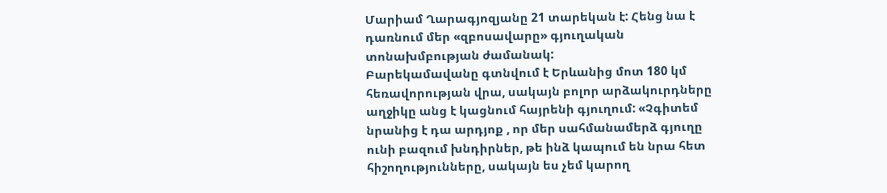Մարիամ Ղարագյոզյանը 21 տարեկան է: Հենց նա է դառնում մեր «զբոսավարը» գյուղական տոնախմբության ժամանակ:
Բարեկամավանը գտնվում է Երևանից մոտ 180 կմ հեռավորության վրա, սակայն բոլոր արձակուրդները աղջիկը անց է կացնում հայրենի գյուղում: «Չգիտեմ նրանից է դա արդյոք , որ մեր սահմանամերձ գյուղը ունի բազում խնդիրներ, թե ինձ կապում են նրա հետ հիշողությունները, սակայն ես չեմ կարող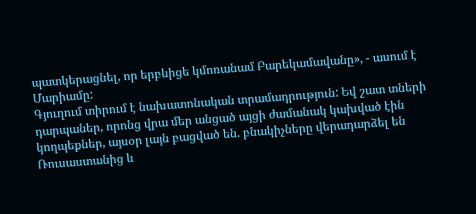պատկերացնել, որ երբևիցե կմոռանամ Բարեկամավանը», - ասում է Մարիամը:
Գյուղում տիրում է նախատոնական տրամադրություն: Եվ շատ տների դարպաներ, որոնց վրա մեր անցած այցի ժամանակ կախված էին կողպեքներ, այսօր լայն բացված են. բնակիչները վերադարձել են Ռուսաստանից և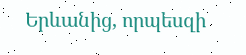Երևանից, որպեսզի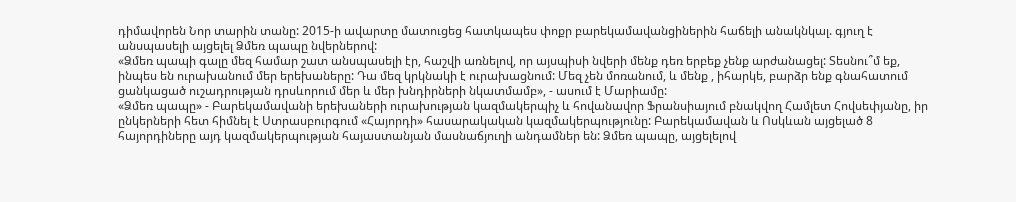դիմավորեն Նոր տարին տանը: 2015-ի ավարտը մատուցեց հատկապես փոքր բարեկամավանցիներին հաճելի անակնկալ. գյուղ է անսպասելի այցելել Ձմեռ պապը նվերներով:
«Ձմեռ պապի գալը մեզ համար շատ անսպասելի էր, հաշվի առնելով, որ այսպիսի նվերի մենք դեռ երբեք չենք արժանացել: Տեսնու՞մ եք, ինպես են ուրախանում մեր երեխաները: Դա մեզ կրկնակի է ուրախացնում: Մեզ չեն մոռանում, և մենք , իհարկե, բարձր ենք գնահատում ցանկացած ուշադրության դրսևորում մեր և մեր խնդիրների նկատմամբ», - ասում է Մարիամը:
«Ձմեռ պապը» - Բարեկամավանի երեխաների ուրախության կազմակերպիչ և հովանավոր Ֆրանսիայում բնակվող Համլետ Հովսեփյանը, իր ընկերների հետ հիմնել է Ստրասբուրգում «Հայորդի» հասարակական կազմակերպությունը: Բարեկամավան և Ոսկևան այցելած 8 հայորդիները այդ կազմակերպության հայաստանյան մասնաճյուղի անդամներ են: Ձմեռ պապը, այցելելով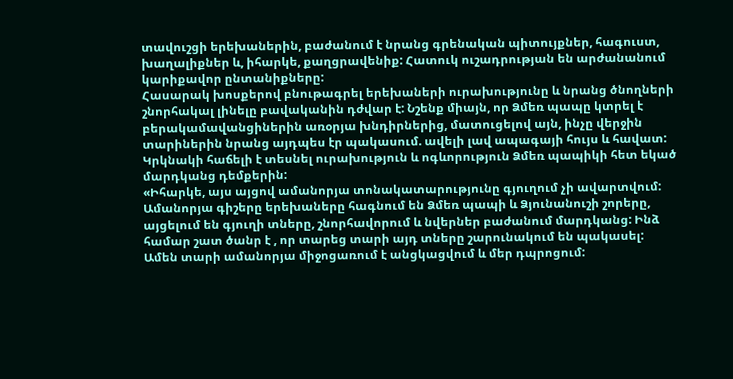տավուշցի երեխաներին, բաժանում է նրանց գրենական պիտույքներ, հագուստ, խաղալիքներ և, իհարկե, քաղցրավենիք: Հատուկ ուշադրության են արժանանում կարիքավոր ընտանիքները:
Հասարակ խոսքերով բնութագրել երեխաների ուրախությունը և նրանց ծնողների շնորհակալ լինելը բավականին դժվար է: Նշենք միայն, որ Ձմեռ պապը կտրել է բերակամավանցիներին առօրյա խնդիրներից, մատուցելով այն, ինչը վերջին տարիներին նրանց այդպես էր պակասում. ավելի լավ ապագայի հույս և հավատ: Կրկնակի հաճելի է տեսնել ուրախություն և ոգևորություն Ձմեռ պապիկի հետ եկած մարդկանց դեմքերին:
«Իհարկե, այս այցով ամանորյա տոնակատարությունը գյուղում չի ավարտվում: Ամանորյա գիշերը երեխաները հագնում են Ձմեռ պապի և Ձյունանուշի շորերը, այցելում են գյուղի տները, շնորհավորում և նվերներ բաժանում մարդկանց: Ինձ համար շատ ծանր է , որ տարեց տարի այդ տները շարունակում են պակասել: Ամեն տարի ամանորյա միջոցառում է անցկացվում և մեր դպրոցում: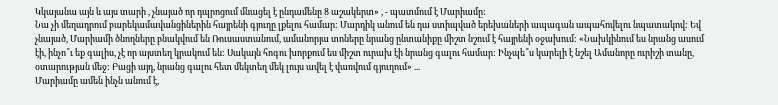Կկայանա այն և այս տարի , չնայած որ դպրոցում մնացել է ընդամենը 8 աշակերտ» , - պատմում է Մարիամը:
Նա չի մեղադրում բարեկամավանցիներին հայրենի գյուղը լքելու համար: Մարդիկ անում են դա ստիպված երեխաների ապագան ապահովելու նպատակով: Եվ չնայած, Մարիամի ծնողները բնակվում են Ռուսաստանում, ամանորյա տոները նրանց ընտանիքը միշտ նշում է հայրենի օջախում: «Նախկինում ես նրանց ասում էի, ինչո՞ւ եք գալիս, չէ որ այստեղ կրակում են: Սակայն հոգու խորքում ես միշտ ուրախ էի նրանց գալու համար: Ինչպե՞ս կարելի է նշել Ամանորը ուրիշի տանը, օտարության մեջ: Բացի այդ, նրանց գալու հետ մեկտեղ մեկ լույս ավել է վառվում գյուղում» ...
Մարիամը ամեն ինչն անում է,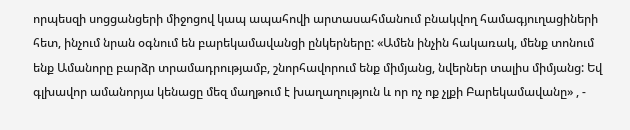որպեսզի սոցցանցերի միջոցով կապ ապահովի արտասահմանում բնակվող համագյուղացիների հետ, ինչում նրան օգնում են բարեկամավանցի ընկերները: «Ամեն ինչին հակառակ, մենք տոնում ենք Ամանորը բարձր տրամադրությամբ, շնորհավորում ենք միմյանց, նվերներ տալիս միմյանց: Եվ գլխավոր ամանորյա կենացը մեզ մաղթում է խաղաղություն և որ ոչ ոք չլքի Բարեկամավանը» , -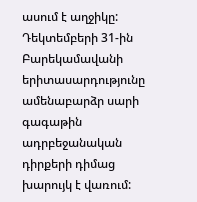ասում է աղջիկը:
Դեկտեմբերի 31-ին Բարեկամավանի երիտասարդությունը ամենաբարձր սարի գագաթին ադրբեջանական դիրքերի դիմաց խարույկ է վառում: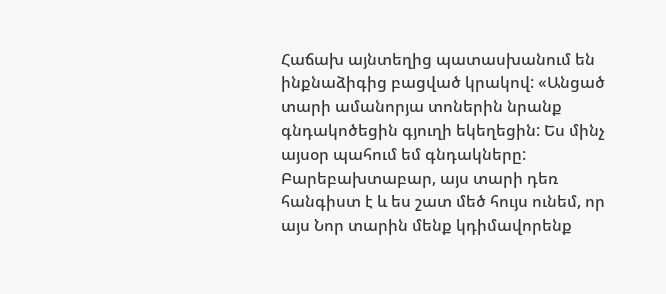Հաճախ այնտեղից պատասխանում են ինքնաձիգից բացված կրակով: «Անցած տարի ամանորյա տոներին նրանք գնդակոծեցին գյուղի եկեղեցին: Ես մինչ այսօր պահում եմ գնդակները: Բարեբախտաբար, այս տարի դեռ հանգիստ է և ես շատ մեծ հույս ունեմ, որ այս Նոր տարին մենք կդիմավորենք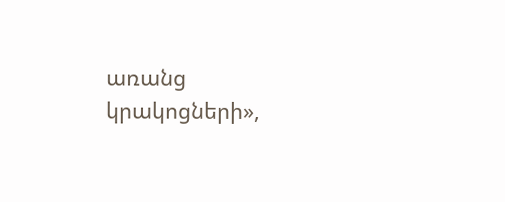առանց կրակոցների»,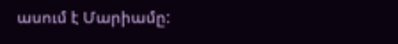ասում է Մարիամը: